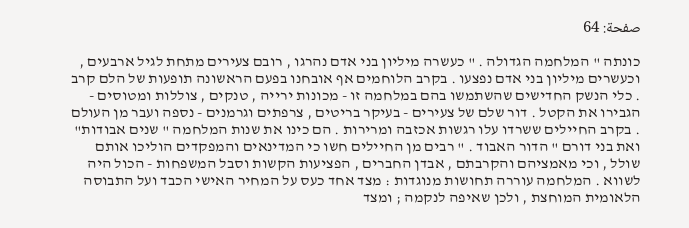صفحة: 64

כונתה " המלחמה הגדולה . " כעשרה מיליון בני אדם נהרגו , רובם צעירים מתחת לגיל ארבעים , וכעשרים מיליון בני אדם נפצעו . בקרב הלוחמים אף אובחנו בפעם הראשונה תופעות של הלם קרב . כלי הנשק החדישים שהשתמשו בהם במלחמה זו - מכונות ירייה , טנקים , צוללות ומטוסים - הגבירו את הקטל . דור שלם של צעירים - בעיקר בריטים , צרפתים וגרמנים - נספה ועבר מן העולם . בקרב החיילים ששרדו עלו רגשות אכזבה ומרירות . הם כינו את שנות המלחמה " שנים אבודות" ואת בני דורם " הדור האבוד . " רבים מן החיילים חשו כי המדינאים והמפקדים הוליכו אותם שולל , וכי מאמציהם והקרבתם , אבדן החברים , הפציעות הקשות וסבל המשפחות - הכול היה לשווא . המלחמה עוררה תחושות מנוגדות : מצד אחד כעס על המחיר האישי הכבד ועל התבוסה הלאומית המוחצת , ולכן שאיפה לנקמה ; ומצד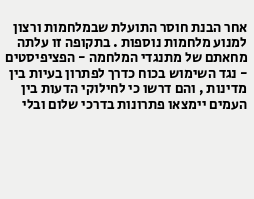אחר הבנת חוסר התועלת שבמלחמות ורצון למנוע מלחמות נוספות . בתקופה זו עלתה מחאתם של מתנגדי המלחמה - הפציפיסטים - נגד השימוש בכוח כדרך לפתרון בעיות בין מדינות , והם דרשו כי לחילוקי הדעות בין העמים יימצאו פתרונות בדרכי שלום ובלי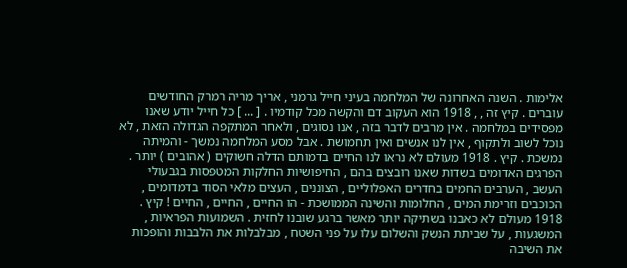אלימות . השנה האחרונה של המלחמה בעיני חייל גרמני , אריך מריה רמרק החודשים עוברים . קיץ זה , , 1918 הוא העקוב דם והקשה מכל קודמיו . [ ... ] כל חייל יודע שאנו מפסידים במלחמה . אין מרבים לדבר בזה , אנו נסוגים , ולאחר המתקפה הגדולה הזאת , לא נוכל לשוב ולתקוף , אין לנו אנשים ואין תחמושת . אבל מסע המלחמה נמשך - והמיתה נמשכת . קיץ . 1918 מעולם לא נראו לנו החיים בדמותם הדלה חשוקים ( אהובים ) יותר . הפרגים האדומים בשדות שאנו רובצים בהם , החיפושיות החלקות המטפסות בגבעולי העשב , הערבים החמים בחדרים האפלוליים , הצוננים , העצים מלאי הסוד בדמדומים , הכוכבים וזרימת המים , החלומות והשינה הממושכת - הו החיים , החיים , החיים ! קיץ . 1918 מעולם לא כאבנו בשתיקה יותר מאשר ברגע שובנו לחזית . השמועות הפראיות , המשגעות , על שביתת הנשק והשלום עלו על פני השטח , מבלבלות את הלבבות והופכות את השיבה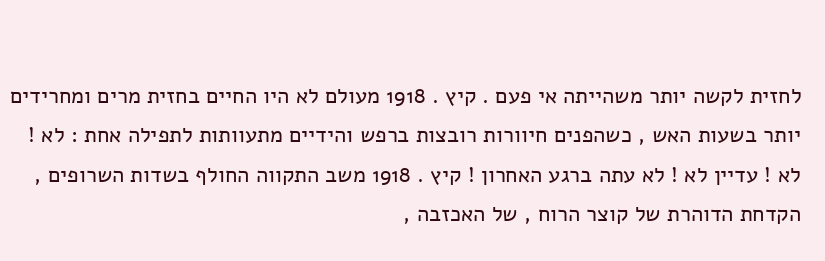לחזית לקשה יותר משהייתה אי פעם . קיץ . 1918 מעולם לא היו החיים בחזית מרים ומחרידים יותר בשעות האש , כשהפנים חיוורות רובצות ברפש והידיים מתעוותות לתפילה אחת : לא ! לא ! עדיין לא ! לא עתה ברגע האחרון ! קיץ . 1918 משב התקווה החולף בשדות השרופים , הקדחת הדוהרת של קוצר הרוח , של האכזבה ,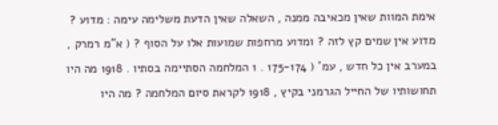אימת המוות שאין מכאיבה ממנה , השאלה שאין הדעת משלימה עימה : מדוע ? מדוע אין שמים קץ לזה ? ומדוע מרחפות שמועות אלו על הסוף ? ( א"מ רמרק , במערב אין כל חדש , עמ' ( 175-174 . 1 המלחמה הסתיימה בסתיו . 1918 מה היו תחושותיו של החייל הגרמני בקיץ , 1918 לקראת סיום המלחמה ? מה היו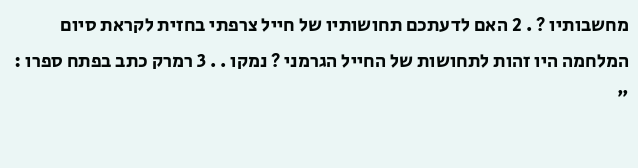מחשבותיו ? . 2 האם לדעתכם תחושותיו של חייל צרפתי בחזית לקראת סיום המלחמה היו זהות לתחושות של החייל הגרמני ? נמקו . . 3 רמרק כתב בפתח ספרו : "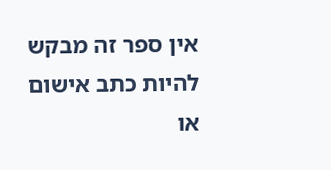אין ספר זה מבקש להיות כתב אישום או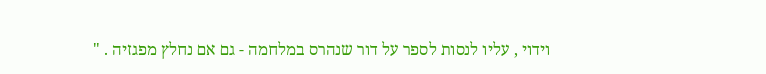וידוי , עליו לנסות לספר על דור שנהרס במלחמה - גם אם נחלץ מפגזיה . "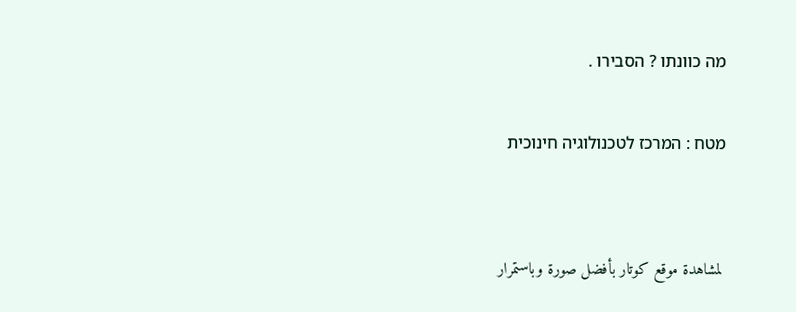מה כוונתו ? הסבירו .

מטח : המרכז לטכנולוגיה חינוכית


 لمشاهدة موقع كوتار بأفضل صورة وباستمرار